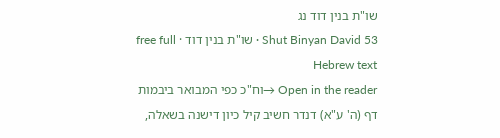שו"ת בנין דוד נג
Shut Binyan David 53 · שו"ת בנין דוד · free full Hebrew text
Open in the reader →וח"כ כפי המבואר ביבמות דף (ה' ע"א) דנדר חשיב קיל כיון דישנה בשאלה,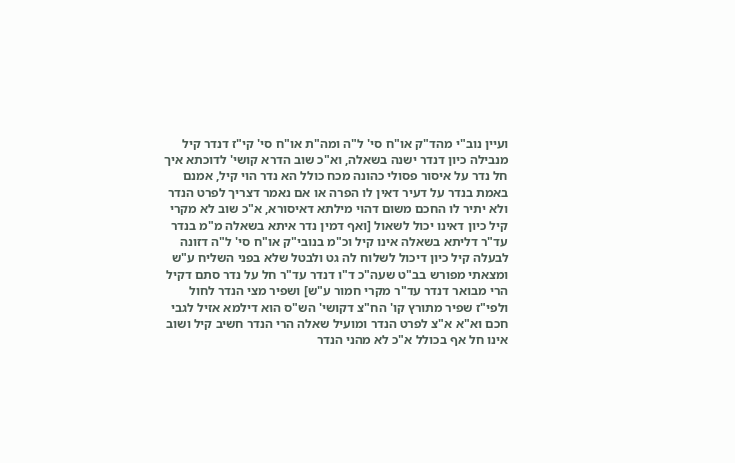ועיין נוב"י מהד"ק או"ח סי' ל"ה ומה"ת או"ח סי' קי"ז דנדר קיל מנבילה כיון דנדר ישנה בשאלה, וא"כ שוב הדרא קושי' לדוכתא איך חל נדר על איסור פסולי כהונה מכח כולל הא נדר הוי קיל, אמנם באמת בנדר על דעיר דאין לו הפרה או אם נאמר דצריך לפרט הנדר ולא יתיר לו החכם משום דהוי מילתא דאיסורא, א"כ שוב לא מקרי קיל כיון דאינו יכול לשאול [ואף דמין נדר איתא בשאלה מ"מ בנדר עד"ר דליתא בשאלה אינו קיל וכ"מ בנובי"ק או"ח סי' ל"ה דזונה לבעלה קיל כיון דיכול לשלוח לה גט ולבטל שלא בפני השליח ע"ש ומצאתי מפורש בב"ט שעה"כ ד"ו דנדר עד"ר חל על נדר סתם דקיל הרי מבואר דנדר עד"ר מקרי חמור ע"ש] ושפיר מצי הנדר לחול ולפי"ז שפיר מתורץ קו' הח"צ דקושי' הש"ס הוא דילמא אזיל לגבי חכם וא"א א"צ לפרט הנדר ומועיל שאלה הרי הנדר חשיב קיל ושוב אינו חל אף בכולל א"כ לא מהני הנדר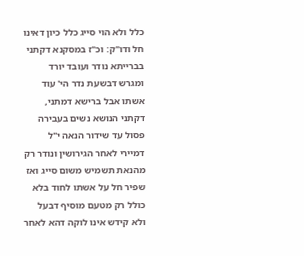כלל ולא הוי סייג כלל כיון דאינו חל ודו"ק: וכ"ז במסקנא דקתני בברייתא נודר ועובד יורד ומגרש דבשעת נדר הי' עוד אשתו אבל ברישא דמתני, דקתני הנושא נשים בעבירה פסול עד שידור הנאה י"ל דמיירי לאחר הגירושין ונודר רק מהנאת תשמיש משום סייג ואז שפיר חל על אשתו לחוד בלא כולל רק מטעם מוסיף דבעל ולא קידש אינו לוקה דהא לאחר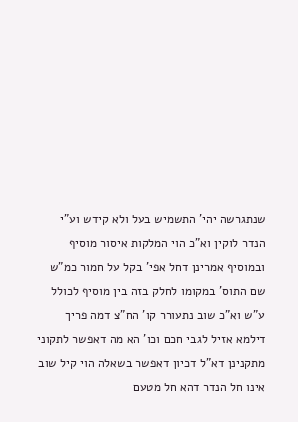שנתגרשה יהי' התשמיש בעל ולא קידש וע"י הנדר לוקין וא"כ הוי המלקות איסור מוסיף ובמוסיף אמרינן דחל אפי' בקל על חמור כמ"ש שם התוס' במקומו לחלק בזה בין מוסיף לכולל ע"ש וא"כ שוב נתעורר קו' הח"צ דמה פריך דילמא אזיל לגבי חכם וכו' הא מה דאפשר לתקוני מתקנינן דא"ל דכיון דאפשר בשאלה הוי קיל שוב אינו חל הנדר דהא חל מטעם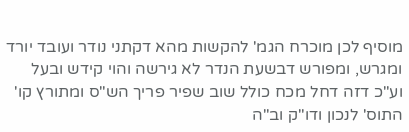מוסיף לכן מוכרח הגמ' להקשות מהא דקתני נודר ועובד יורד ומגרש, ומפורש דבשעת הנדר לא גירשה והוי קידש ובעל וע"כ דזה דחל מכח כולל שוב שפיר פריך הש"ס ומתורץ קו' התוס' לנכון ודו"ק וב"ה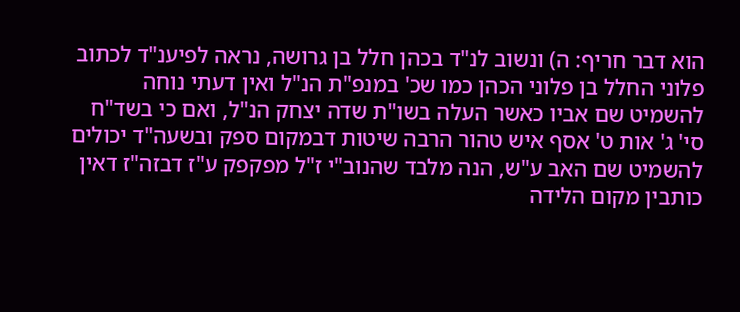הוא דבר חריף: ה) ונשוב לנ"ד בכהן חלל בן גרושה, נראה לפיענ"ד לכתוב פלוני החלל בן פלוני הכהן כמו שכ' במנפ"ת הנ"ל ואין דעתי נוחה להשמיט שם אביו כאשר העלה בשו"ת שדה יצחק הנ"ל, ואם כי בשד"ח סי' ג' אות ט' אסף איש טהור הרבה שיטות דבמקום ספק ובשעה"ד יכולים להשמיט שם האב ע"ש, הנה מלבד שהנוב"י ז"ל מפקפק ע"ז דבזה"ז דאין כותבין מקום הלידה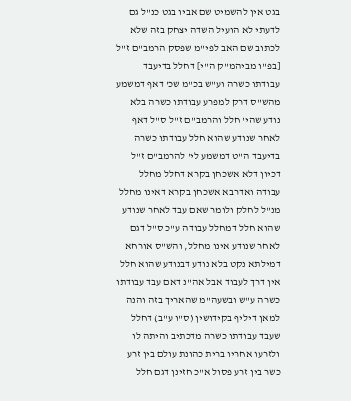בגט אין להשמיט שם אביו בגט כנ"ל גם לדעתי לא הועיל השדה יצחק בזה שלא לכתוב שם האב לפי"מ שפסק הרמב"ם ז"ל [בפ"ו מביהמ"ק ה"י] דחלל בדיעבד עבודתו כשרה וע"ש בכ"מ שכ' דאף דמשמע מהש"ס דרק למפרע עבודתו כשרה בלא נודע שהי' חלל והרמב"ם ז"ל ס"ל דאף לאחר שנודע שהוא חלל עבודתו כשרה בדיעבד ה"ט דמשמע לי' להרמב"ם ז"ל דכיון דלא אשכחן בקרא דחלל מחלל עבודה ואדרבא אשכחן בקרא דאינו מחלל מנ"ל לחלק ולומר שאם עבד לאחר שנודע שהוא חלל דמחלל עבודה ע"כ ס"ל דגם לאחר שנודע אינו מחלל, והש"ס אורחא דמילתא נקט בלא נודע דבנודע שהוא חלל אין דרך לעבוד אבל אה"נ דאם עבד עבודתו כשרה ע"ש ובשעה"מ שהאריך בזה והנה למאן דיליף בקידושין (ס"ו ע"ב) דחלל שעבד עבודתו כשרה מדכתיב והיתה לו ולזרעו אחריו ברית כהונת עולם בין זרע כשר בין זרע פסול א"כ חזינן דגם חלל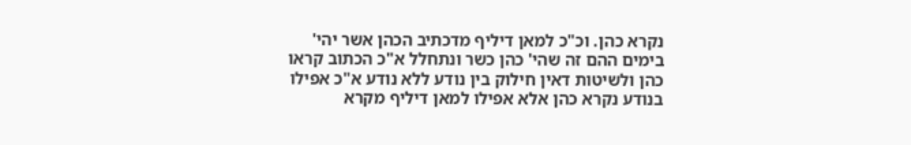נקרא כהן. וכ"כ למאן דיליף מדכתיב הכהן אשר יהי' בימים ההם זה שהי' כהן כשר ונתחלל א"כ הכתוב קראו כהן ולשיטות דאין חילוק בין נודע ללא נודע א"כ אפילו בנודע נקרא כהן אלא אפילו למאן דיליף מקרא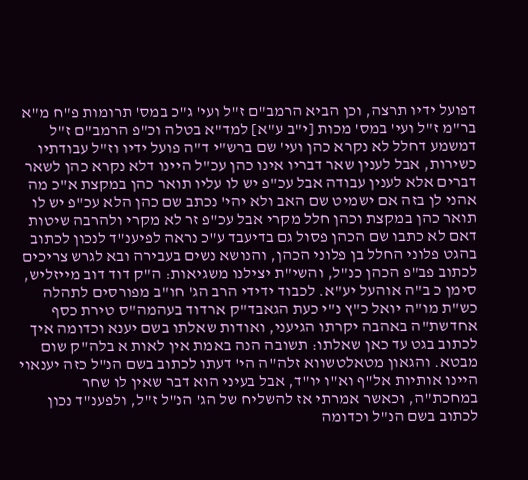דפועל ידיו תרצה, וכן הביא הרמב"ם ז"ל ועי' ג"כ במס' תרומות פ"ח מ"א בר"מ ז"ל ועי' במס' מכות [י"ב ע"א] למד"א בטלה וכ"פ הרמב"ם ז"ל דמשמע דחלל לא נקרא כהן ועי' שם ברש"י ד"ה פועל ידיו וז"ל עבודתיו כשירות, אבל לענין שאר דבריו אינו כהן עכ"ל היינו דלא נקרא כהן לשאר דברים אלא לענין עבודה אבל עכ"פ יש לו עליו תואר כהן במקצת א"כ מה אהני לן בזה אם ישמיט שם האב ולא יהי' נכתב שם כהן הלא עכ"פ יש לו תואר כהן במקצת וכהן חלל מקרי אבל עכ"פ זר לא מקרי ולהרבה שיטות דאם לא כתבו שם הכהן פסול גם בדיעבד ע"כ נראה לפיענ"ד לנכון לכתוב בהגט פלוני החלל בן פלוני הכהן, והנושא נשים בעבירה ובא לגרש צריכים לכתוב פב"פ הכהן כנ"ל, והשי"ת יצילנו משגיאות: ה"ק דוד דוב מייזליש, סימן כ ב"ה אוהעל יע"א. לכבוד ידידי הרב הג' חו"ב מפורסים לתהלה כש"ת מו"ה יואל כ"ץ נ"י כעת הגאבד"ק ארדוד בעהמה"ס טירת כסף אחדשת"ה באהבה יקרתו הגיעני, ואודות שאלתו בשם יענא וכדומה איך לכתוב בגט עד כאן שאלתו: תשובה הנה באמת אין לאות א בלה"ק שום מבטא. והגאון מטאלטשווא זלה"ה הי' דעתו לכתוב בשם הנ"ל כזה יענאוי היינו אותיות אל"ף וא"ו יו"ד, אבל בעיני הוא דבר שאין לו שחר במחכת"ה, וכאשר אמרתי אז להשליח של הג' הנ"ל ז"ל, ולפענ"ד נכון לכתוב בשם הנ"ל וכדומה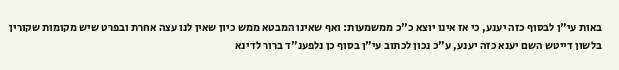באות עי"ן לבסוף כזה יענע, כי אז אינו יוצא כ"כ ממשמעות: ואף שאינו המבטא ממש כיון שאין לנו עצה אחרת ובפרט שיש מקומות שקורין בלשון דייטש השם יענא כזה יענע, ע"כ נכון לכתוב עי"ן בסוף כן נלפענ"ד ברור לדינא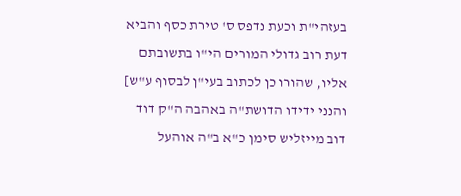בעזהי"ת וכעת נדפס ס' טירת כסף והביא דעת רוב גדולי המורים הי"ו בתשובתם אליו, שהורו כן לכתוב בעי"ן לבסוף ע"ש] והנני ידידו הדושת"ה באהבה ה"ק דוד דוב מייזליש סימן כ"א ב"ה אוהעל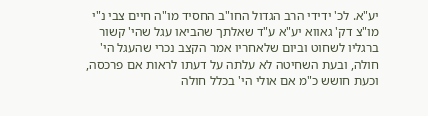יע"א. לכ' ידידי הרב הגדול החו"ב החסיד מו"ה חיים צבי נ"י מו"צ דק' גאווא יע"א ע"ד שאלתך שהביאו עגל שהי' קשור ברגליו לשחוט וביום שלאחריו אמר הקצב נכרי שהעגל הי' חולה, ובעת השחיטה לא עלתה על דעתו לראות אם פרכסה, וכעת חושש כ"מ אם אולי הי' בכלל חולה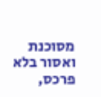מסוכנת ואסור בלא פרכס,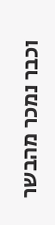וכבר נמכר מהבשר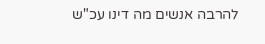להרבה אנשים מה דינו עכ"ש